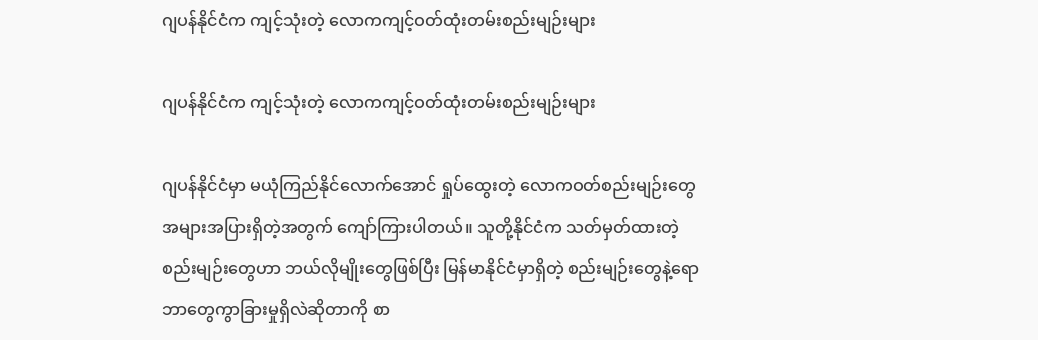ဂျပန်နိုင်ငံက ကျင့်သုံးတဲ့ လောကကျင့်ဝတ်ထုံးတမ်းစည်းမျဉ်းများ

ဂျပန်နိုင်ငံက ကျင့်သုံးတဲ့ လောကကျင့်ဝတ်ထုံးတမ်းစည်းမျဉ်းများ

ဂျပန်နိုင်ငံမှာ မယုံကြည်နိုင်လောက်အောင် ရှုပ်ထွေးတဲ့ လောကဝတ်စည်းမျဉ်းတွေ အများအပြားရှိတဲ့အတွက် ကျော်ကြားပါတယ်။ သူတို့နိုင်ငံက သတ်မှတ်ထားတဲ့ စည်းမျဉ်းတွေဟာ ဘယ်လိုမျိုးတွေဖြစ်ပြီး မြန်မာနိုင်ငံမှာရှိတဲ့ စည်းမျဉ်းတွေနဲ့ရော ဘာတွေကွာခြားမှုရှိလဲဆိုတာကို စာ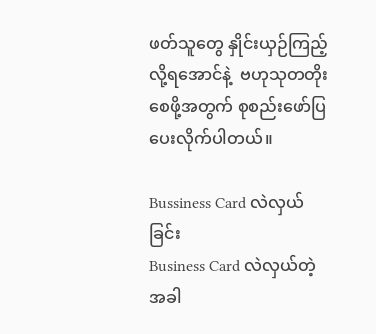ဖတ်သူတွေ နှိုင်းယှဉ်ကြည့်လို့ရအောင်နဲ့  ဗဟုသုတတိုးစေဖို့အတွက် စုစည်းဖော်ပြပေးလိုက်ပါတယ်။

Bussiness Card လဲလှယ်ခြင်း
Business Card လဲလှယ်တဲ့အခါ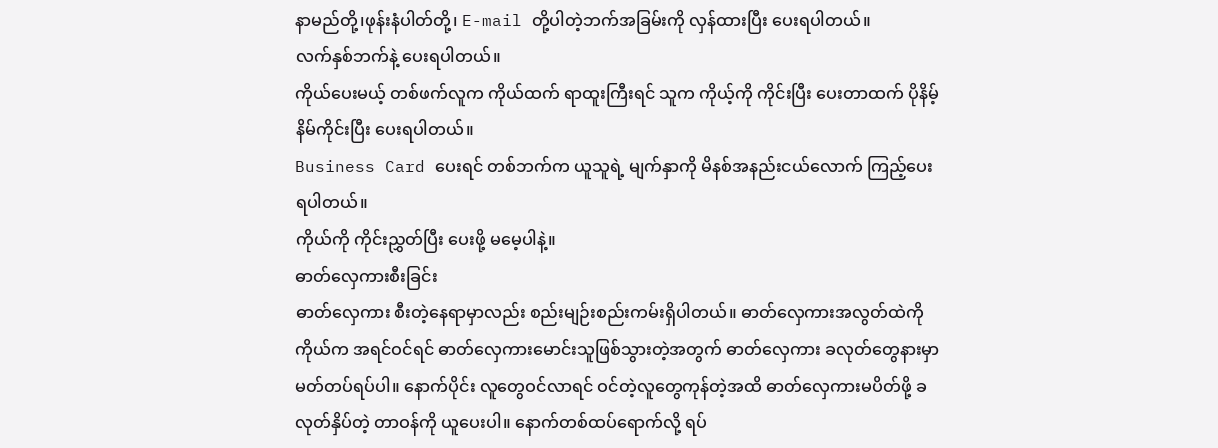နာမည်တို့၊ဖုန်းနံပါတ်တို့၊ E-mail တို့ပါတဲ့ဘက်အခြမ်းကို လှန်ထားပြီး ပေးရပါတယ်။
လက်နှစ်ဘက်နဲ့ ပေးရပါတယ်။
ကိုယ်ပေးမယ့် တစ်ဖက်လူက ကိုယ်ထက် ရာထူးကြီးရင် သူက ကိုယ့်ကို ကိုင်းပြီး ပေးတာထက် ပိုနိမ့်နိမ်ကိုင်းပြီး ပေးရပါတယ်။
Business Card ပေးရင် တစ်ဘက်က ယူသူရဲ့ မျက်နှာကို မိနစ်အနည်းငယ်လောက် ကြည့်ပေးရပါတယ်။
ကိုယ်ကို ကိုင်းညွှတ်ပြီး ပေးဖို့ မမေ့ပါနဲ့။
ဓာတ်လှေကားစီးခြင်း
ဓာတ်လှေကား စီးတဲ့နေရာမှာလည်း စည်းမျဉ်းစည်းကမ်းရှိပါတယ်။ ဓာတ်လှေကားအလွတ်ထဲကို ကိုယ်က အရင်ဝင်ရင် ဓာတ်လှေကားမောင်းသူဖြစ်သွားတဲ့အတွက် ဓာတ်လှေကား ခလုတ်တွေနားမှာ မတ်တပ်ရပ်ပါ။ နောက်ပိုင်း လူတွေဝင်လာရင် ဝင်တဲ့လူတွေကုန်တဲ့အထိ ဓာတ်လှေကားမပိတ်ဖို့ ခလုတ်နှိပ်တဲ့ တာဝန်ကို ယူပေးပါ။ နောက်တစ်ထပ်ရောက်လို့ ရပ်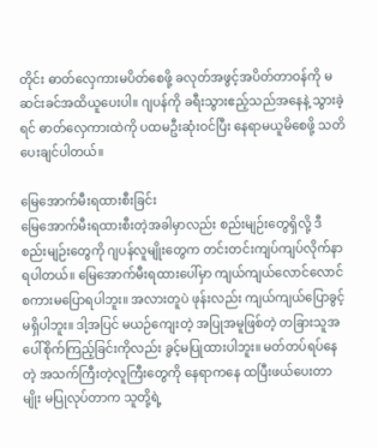တိုင်း ဓာတ်လှေကားမပိတ်စေဖို့ ခလုတ်အဖွင့်အပိတ်တာဝန်ကို မဆင်းခင်အထိယူပေးပါ။ ဂျပန်ကို ခရီးသွားဧည့်သည်အနေနဲ့ သွားခဲ့ရင် ဓာတ်လှေကားထဲကို ပထမဦးဆုံးဝင်ပြီး နေရာမယူမိစေဖို့ သတိပေးချင်ပါတယ်။

မြေအောက်မီးရထားစီးခြင်း
မြေအောက်မီးရထားစီးတဲ့အခါမှာလည်း စည်းမျဉ်းတွေရှိလို့ ဒီစည်းမျဉ်းတွေကို ဂျပန်လူမျိုးတွေက တင်းတင်းကျပ်ကျပ်လိုက်နာရပါတယ်။ မြေအောက်မီးရထားပေါ်မှာ ကျယ်ကျယ်လောင်လောင် စကားမပြောရပါဘူး။ အလားတူပဲ ဖုန်းလည်း ကျယ်ကျယ်ပြောခွင့် မရှိပါဘူး။ ဒါ့အပြင် မယဉ်ကျေးတဲ့ အပြုအမူဖြစ်တဲ့ တခြားသူအပေါ်စိုက်ကြည့်ခြင်းကိုလည်း ခွင့်မပြုထားပါဘူး။ မတ်တပ်ရပ်နေတဲ့ အသက်ကြီးတဲ့လူကြီးတွေကို နေရာကနေ ထပြီးဖယ်ပေးတာမျိုး မပြုလုပ်တာက သူတို့ရဲ့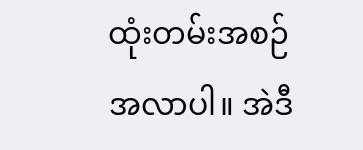ထုံးတမ်းအစဉ်အလာပါ။ အဲဒီ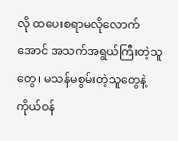လို ထပေးစရာမလိုလောက်အောင် အသက်အရွယ်ကြီးတဲ့သူတွေ၊ မသန်မစွမ်းတဲ့သူတွေနဲ့ ကိုယ်ဝန်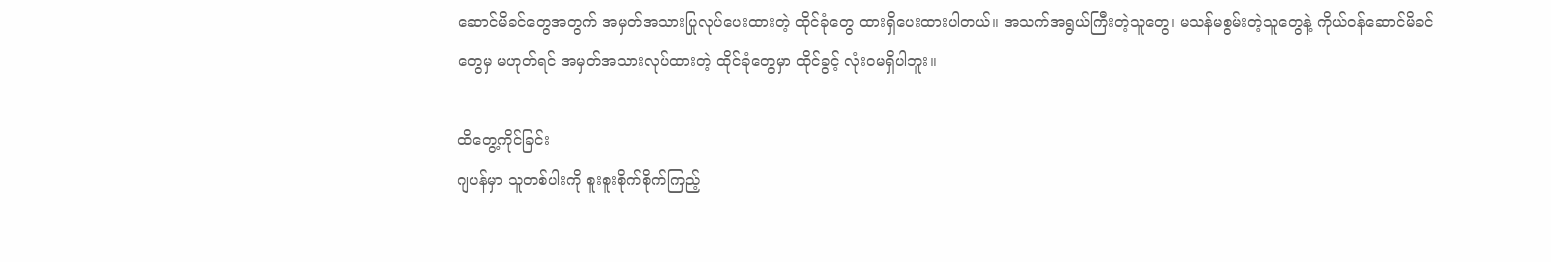ဆောင်မိခင်တွေအတွက် အမှတ်အသားပြုလုပ်ပေးထားတဲ့ ထိုင်ခုံတွေ ထားရှိပေးထားပါတယ်။ အသက်အရွယ်ကြီးတဲ့သူတွေ၊ မသန်မစွမ်းတဲ့သူတွေနဲ့ ကိုယ်ဝန်ဆောင်မိခင်တွေမှ မဟုတ်ရင် အမှတ်အသားလုပ်ထားတဲ့ ထိုင်ခုံတွေမှာ ထိုင်ခွင့် လုံးဝမရှိပါဘူး။

ထိတွေ့ကိုင်ခြင်း
ဂျပန်မှာ သူတစ်ပါးကို စူးစူးစိုက်စိုက်ကြည့်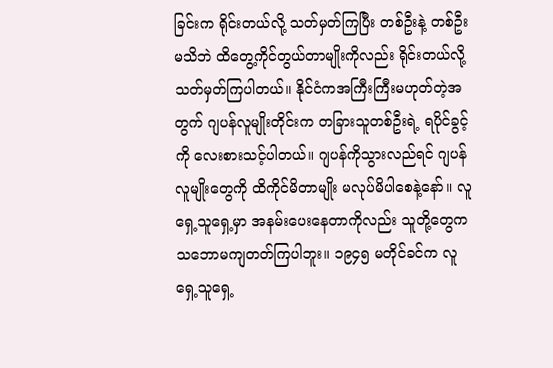ခြင်းက ရိုင်းတယ်လို့ သတ်မှတ်ကြပြီး တစ်ဦးနဲ့ တစ်ဦး မသိဘဲ ထိတွေ့ကိုင်တွယ်တာမျိုးကိုလည်း ရိုင်းတယ်လို့ သတ်မှတ်ကြပါတယ်။ နိုင်ငံကအကြီးကြီးမဟုတ်တဲ့အတွက် ဂျပန်လူမျိုးတိုင်းက တခြားသူတစ်ဦးရဲ့ ရပိုင်ခွင့်ကို လေးစားသင့်ပါတယ်။ ဂျပန်ကိုသွားလည်ရင် ဂျပန်လူမျိုးတွေကို ထိကိုင်မိတာမျိုး မလုပ်မိပါစေနဲ့နော်။ လူရှေ့သူရှေ့မှာ အနမ်းပေးနေတာကိုလည်း သူတို့တွေက သဘောမကျတတ်ကြပါဘူး။ ၁၉၄၅ မတိုင်ခင်က လူရှေ့သူရှေ့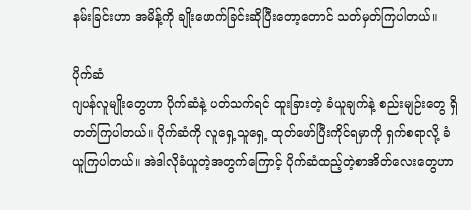နမ်းခြင်းဟာ အမိန့်ကို ချိုးဖောက်ခြင်းဆိုပြီးတော့တောင် သတ်မှတ်ကြပါတယ်။

ပိုက်ဆံ
ဂျပန်လူမျိုးတွေဟာ ပိုက်ဆံနဲ့ ပတ်သက်ရင် ထူးခြားတဲ့ ခံယူချက်နဲ့ စည်းမျဉ်းတွေ ရှိတတ်ကြပါတယ်။ ပိုက်ဆံကို လူရှေ့သူရှေ့ ထုတ်ဖော်ပြီးကိုင်ရမှာကို ရှက်စရာလို့ ခံယူကြပါတယ်။ အဲဒါလိုခံယူတဲ့အတွက်ကြောင့် ပိုက်ဆံထည့်တဲ့စာအိတ်လေးတွေဟာ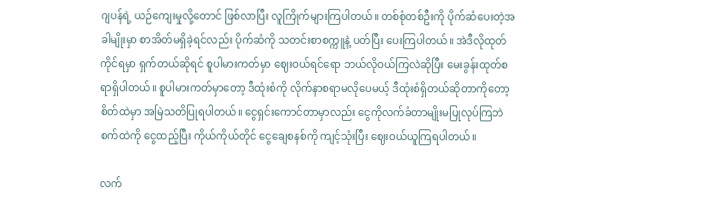ဂျပန်ရဲ့ ယဉ်ကျေးမှုလို့တောင် ဖြစ်လာပြီး လူကြိုက်များကြပါတယ်။ တစ်စုံတစ်ဦးကို ပိုက်ဆံပေးတဲ့အခါမျိုးမှာ စာအိတ်မရှိခဲ့ရင်လည်း ပိုက်ဆံကို သတင်းစာစက္ကူနဲ့ ပတ်ပြီး ပေးကြပါတယ်။ အဲဒီလိုထုတ်ကိုင်ရမှာ ရှက်တယ်ဆိုရင် စူပါမားကတ်မှာ ဈေးဝယ်ရင်ရော ဘယ်လိုဝယ်ကြလဲဆိုပြီး မေးခွန်းထုတ်စရာရှိပါတယ်။ စူပါမားကတ်မှာတော့ ဒီထုံးစံကို လိုက်နာစရာမလိုပေမယ့် ဒီထုံးစံရှိတယ်ဆိုတာကိုတော့ စိတ်ထဲမှာ အမြဲသတိပြုရပါတယ်။ ငွေရှင်းကောင်တာမှာလည်း ငွေကိုလက်ခံတာမျိုးမပြုလုပ်ကြဘဲ စက်ထဲကို ငွေထည့်ပြီး ကိုယ်ကိုယ်တိုင် ငွေချေစနစ်ကို ကျင့်သုံးပြီး ဈေးဝယ်ယူကြရပါတယ်။

လက်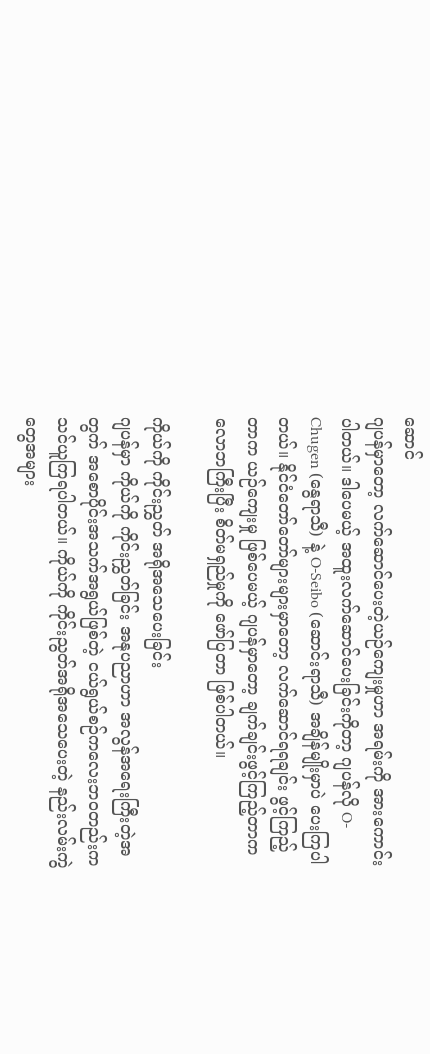ဆောင်
ဂျပန်မှာတော့ လက်ဆောင်ပေးတဲ့ယဉ်ကျေးမှုဟာ အရမ်းကို အားကောင်းပါတယ်။ ဒါပေမယ့် အထူးလက်ဆောင်ပေးခြင်းကိုတာ့ ဂျပန်လို O-Chugen (နွေရာသီ) နဲ့ O-Seibo (ဆောင်းရာသီ) အချိန်မျိုးမှာပဲ ပေးကြပါတယ်။ နိုင်ငံတော်တော်များများမှာတော့ လက်ဆောင်ရရချင်း ဖွင့်ကြည့်တာက ယဉ်ကျေးမှု ဖြစ်ပေမယ့် ဂျပန်မှာတော့ ချက်ချင်းဖွင့်ကြည့်တာက လောဘကြီးပြီး စိတ်မရှည်မှုကို ဖော်ပြတာ ဖြစ်ပါတယ်။

ကိုယ်ကို ကိုင်းညွှတ် အရိုအသေပေးခြင်း
ဂျပန်မှာ ကိုယ်ကို ကိုင်းညွှတ်ခြင်း အနုပညာဟာ အလွန်အရေးကြီးတဲ့အတွက် အစောပိုင်းအသက်အရွယ်ဖြစ်တဲ့ ငယ်ရွယ်စဉ်ကလေးဘဝတည်းက သင်ယူကြရပါတယ်။ ကိုယ်ကို ကိုင်းညွတ်အရိုအသေပေးတဲ့ နည်းလမ်းကွဲတွေအများ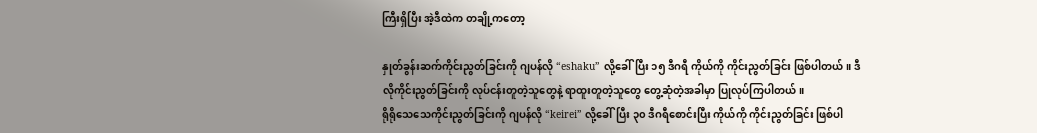ကြီးရှိပြီး အဲ့ဒီထဲက တချို့ကတော့

နှုတ်ခွန်းဆက်ကိုင်းညွတ်ခြင်းကို ဂျပန်လို “eshaku” လို့ခေါ်ပြီး ၁၅ ဒီဂရီ ကိုယ်ကို ကိုင်းညွတ်ခြင်း ဖြစ်ပါတယ်။ ဒီလိုကိုင်းညွတ်ခြင်းကို လုပ်ငန်းတူတဲ့သူတွေနဲ့ ရာထူးတူတဲ့သူတွေ တွေ့ဆုံတဲ့အခါမှာ ပြုလုပ်ကြပါတယ်။
ရိုရိုသေသေကိုင်းညွတ်ခြင်းကို ဂျပန်လို “keirei” လို့ခေါ်ပြီး ၃၀ ဒီဂရီစောင်းပြီး ကိုယ်ကို ကိုင်းညွတ်ခြင်း ဖြစ်ပါ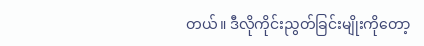တယ်။ ဒီလိုကိုင်းညွတ်ခြင်းမျိုးကိုတော့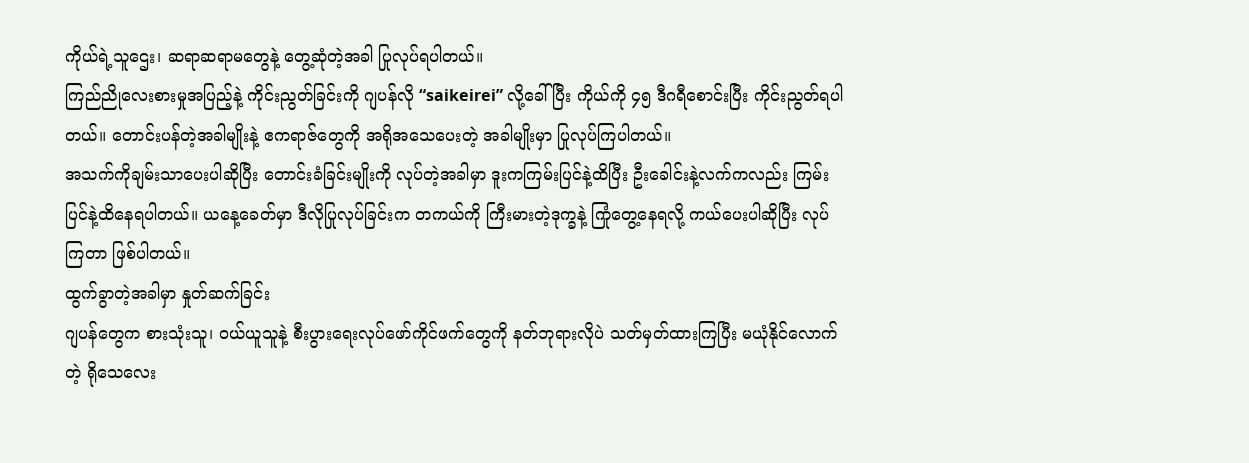ကိုယ်ရဲ့သူဌေး၊ ဆရာဆရာမတွေနဲ့ တွေ့ဆုံတဲ့အခါ ပြုလုပ်ရပါတယ်။
ကြည်ညိုလေးစားမှုအပြည့်နဲ့ ကိုင်းညွတ်ခြင်းကို ဂျပန်လို “saikeirei” လို့ခေါ်ပြီး ကိုယ်ကို ၄၅ ဒီဂရီစောင်းပြီး ကိုင်းညွတ်ရပါတယ်။ တောင်းပန်တဲ့အခါမျိုးနဲ့ ဧကရာဇ်တွေကို အရိုအသေပေးတဲ့ အခါမျိုးမှာ ပြုလုပ်ကြပါတယ်။
အသက်ကိုချမ်းသာပေးပါဆိုပြီး တောင်းခံခြင်းမျိုးကို လုပ်တဲ့အခါမှာ ဒူးကကြမ်းပြင်နဲ့ထိပြီး ဦးခေါင်းနဲ့လက်ကလည်း ကြမ်းပြင်နဲ့ထိနေရပါတယ်။ ယနေ့ခေတ်မှာ ဒီလိုပြုလုပ်ခြင်းက တကယ်ကို ကြီးမားတဲ့ဒုက္ခနဲ့ ကြုံတွေ့နေရလို့ ကယ်ပေးပါဆိုပြီး လုပ်ကြတာ ဖြစ်ပါတယ်။
ထွက်ခွာတဲ့အခါမှာ နှုတ်ဆက်ခြင်း
ဂျပန်တွေက စားသုံးသူ၊ ဝယ်ယူသူနဲ့ စီးပွားရေးလုပ်ဖော်ကိုင်ဖက်တွေကို နတ်ဘုရားလိုပဲ သတ်မှတ်ထားကြပြီး မယုံနိုင်လောက်တဲ့ ရိုသေလေး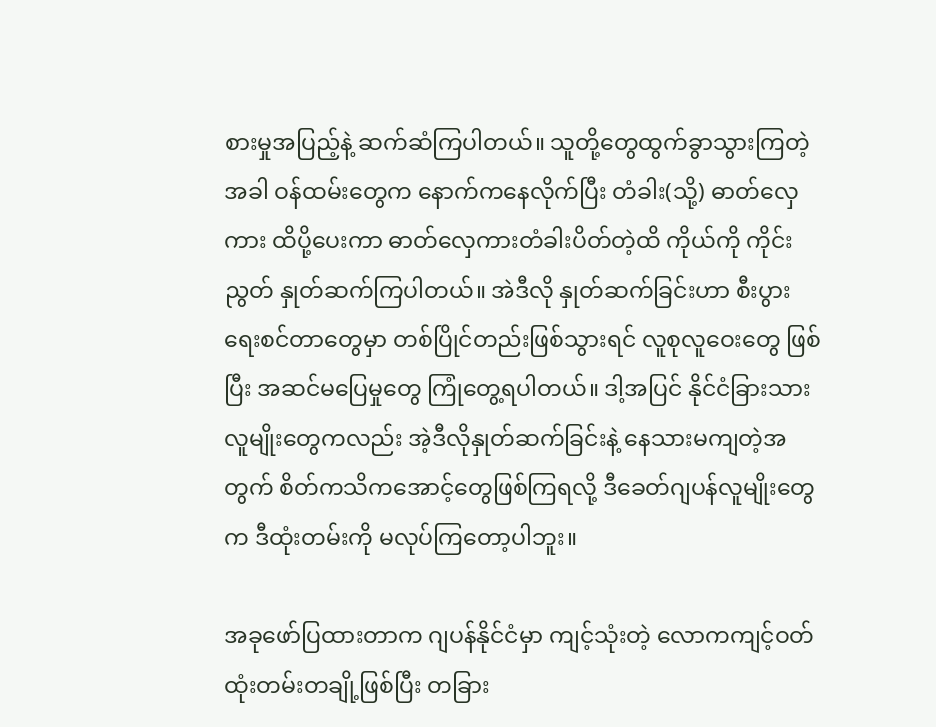စားမှုအပြည့်နဲ့ ဆက်ဆံကြပါတယ်။ သူတို့တွေထွက်ခွာသွားကြတဲ့အခါ ဝန်ထမ်းတွေက နောက်ကနေလိုက်ပြီး တံခါး(သို့) ဓာတ်လှေကား ထိပို့ပေးကာ ဓာတ်လှေကားတံခါးပိတ်တဲ့ထိ ကိုယ်ကို ကိုင်းညွတ် နှုတ်ဆက်ကြပါတယ်။ အဲဒီလို နှုတ်ဆက်ခြင်းဟာ စီးပွားရေးစင်တာတွေမှာ တစ်ပြိုင်တည်းဖြစ်သွားရင် လူစုလူဝေးတွေ ဖြစ်ပြီး အဆင်မပြေမှုတွေ ကြုံတွေ့ရပါတယ်။ ဒါ့အပြင် နိုင်ငံခြားသားလူမျိုးတွေကလည်း အဲ့ဒီလိုနှုတ်ဆက်ခြင်းနဲ့ နေသားမကျတဲ့အတွက် စိတ်ကသိကအောင့်တွေဖြစ်ကြရလို့ ဒီခေတ်ဂျပန်လူမျိုးတွေက ဒီထုံးတမ်းကို မလုပ်ကြတော့ပါဘူး။

အခုဖော်ပြထားတာက ဂျပန်နိုင်ငံမှာ ကျင့်သုံးတဲ့ လောကကျင့်ဝတ်ထုံးတမ်းတချို့ဖြစ်ပြီး တခြား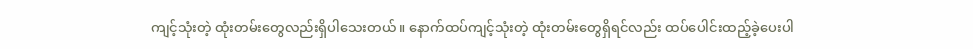ကျင့်သုံးတဲ့ ထုံးတမ်းတွေလည်းရှိပါသေးတယ်။ နောက်ထပ်ကျင့်သုံးတဲ့ ထုံးတမ်းတွေရှိရင်လည်း ထပ်ပေါင်းထည့်ခဲ့ပေးပါ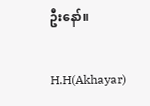ဦးနော်။

H.H(Akhayar)